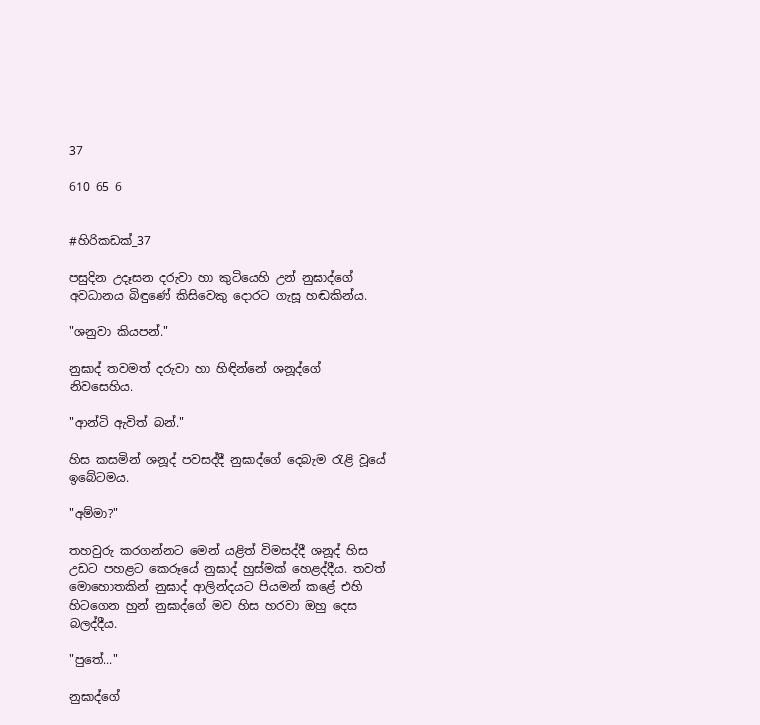37

610 65 6


#හිරිකඩක්_37

පසුදින උදෑසන දරුවා හා කුටියෙහි උන් නුඝාද්ගේ අවධානය බිඳුණේ කිසිවෙකු දොරට ගැසූ හඬකින්ය.

"ශනුවා කියපන්."

නුඝාද් තවමත් දරුවා හා හිඳින්නේ ශනූද්ගේ නිවසෙහිය.

"ආන්ටි ඇවිත් බන්."

හිස කසමින් ශනූද් පවසද්දී නුඝාද්ගේ දෙබැම රැළි වූයේ ඉබේටමය.

"අම්මා?"

තහවුරු කරගන්නට මෙන් යළිත් විමසද්දී ශනූද් හිස උඩට පහළට කෙරූයේ නුඝාද් හුස්මක් හෙළද්දීය. තවත් මොහොතකින් නුඝාද් ආලින්දයට පියමන් කළේ එහි හිටගෙන හුන් නුඝාද්ගේ මව හිස හරවා ඔහු දෙස බලද්දීය.

"පුතේ..."

නුඝාද්ගේ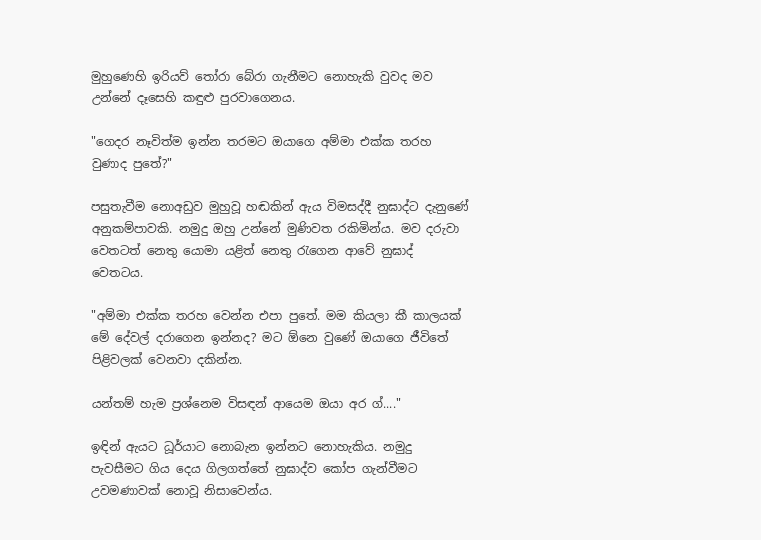මුහුණෙහි ඉරියව් තෝරා බේරා ගැනීමට නොහැකි වුවද මව උන්නේ දෑසෙහි කඳුළු පුරවාගෙනය.

"ගෙදර නෑවිත්ම ඉන්න තරමට ඔයාගෙ අම්මා එක්ක තරහ වුණාද පුතේ?"

පසුතැවීම නොඅඩුව මුහුවූ හඬකින් ඇය විමසද්දී නුඝාද්ට දැනුණේ අනුකම්පාවකි. නමුදු ඔහු උන්නේ මුණිවත රකිමින්ය. මව දරුවා වෙතටත් නෙතු යොමා යළිත් නෙතු රැගෙන ආවේ නුඝාද් වෙතටය.

"අම්මා එක්ක තරහ වෙන්න එපා පුතේ. මම කියලා කී කාලයක් මේ දේවල් දරාගෙන ඉන්නද? මට ඕනෙ වුණේ ඔයාගෙ ජීවිතේ පිළිවලක් වෙනවා දකින්න.

යන්තම් හැම ප්‍රශ්නෙම විසඳන් ආයෙම ඔයා අර ග්...."

ඉඳින් ඇයට ධූර්යාට නොබැන ඉන්නට නොහැකිය. නමුදු පැවසීමට ගිය දෙය ගිලගත්තේ නුඝාද්ව කෝප ගැන්වීමට උවමණාවක් නොවූ නිසාවෙන්ය.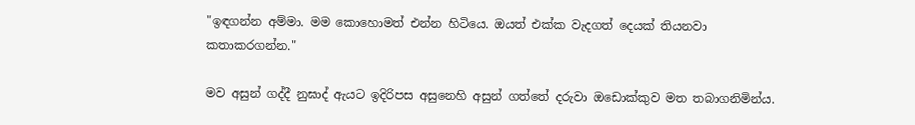"ඉඳගන්න අම්මා. මම කොහොමත් එන්න හිටියෙ. ඔයත් එක්ක වැදගත් දෙයක් තියනවා කතාකරගන්න."

මව අසුන් ගද්දී නුඝාද් ඇයට ඉදිරිපස අසුනෙහි අසුන් ගත්තේ දරුවා ඔඩොක්කුව මත තබාගනිමින්ය.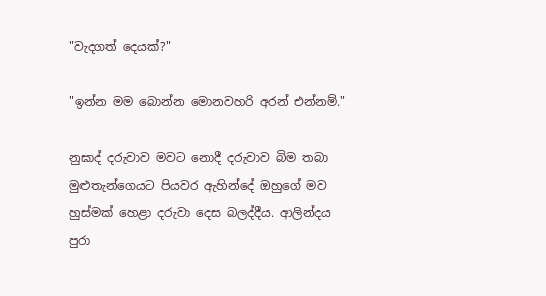"වැදගත් දෙයක්?"

"ඉන්න මම බොන්න මොනවහරි අරන් එන්නම්."

නුඝාද් දරුවාව මවට නොදී දරුවාව බිම තබා මුළුතැන්ගෙයට පියවර ඇහින්දේ ඔහුගේ මව හුස්මක් හෙළා දරුවා දෙස බලද්දීය. ආලින්දය පුරා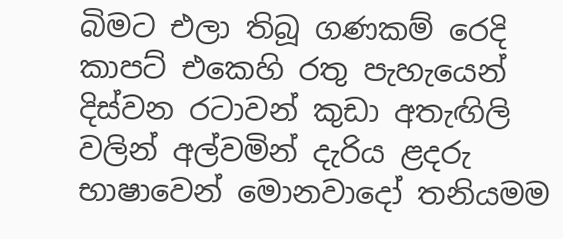බිමට එලා තිබූ ගණකම් රෙදි කාපට් එකෙහි රතු පැහැයෙන් දිස්වන රටාවන් කුඩා අතැඟිලි වලින් අල්වමින් දැරිය ළදරු භාෂාවෙන් මොනවාදෝ තනියමම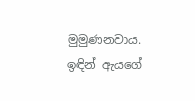මුමුණනවාය. ඉඳින් ඇයගේ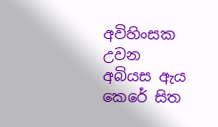අවිහිංසක උවන අබියස ඇය කෙරේ සිත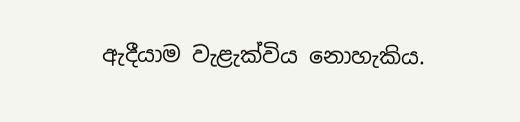ඇදීයාම වැළැක්විය නොහැකිය.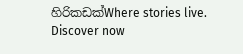හිරිකඩක්Where stories live. Discover now